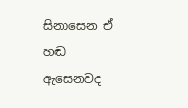සිනාසෙන ඒ හඬ ඇසෙනවද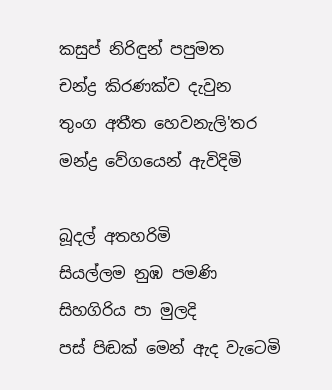කසුප් නිරිඳුන් පපුමත
චන්ද්‍ර කිරණක්ව දැවුන
තුංග අතීත හෙවනැලි'තර
මන්ද්‍ර වේගයෙන් ඇවිදිමි

බූදල් අතහරිමි
සියල්ලම නුඹ පමණි
සිහගිරිය පා මුලදි
පස් පිඬක් මෙන් ඇද වැටෙමි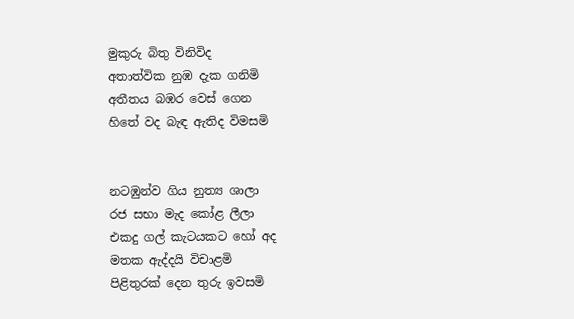මුකුරු බිතු විනිවිද
අතාත්වික නුඹ දැක ගනිමි
අතීතය බඹර වෙස් ගෙන
හිතේ වද බැඳ ඇතිද විමසමි


නටඹුන්ව ගිය නුත්‍ය ශාලා
රජ සභා මැද කෝළ ලීලා
එකදු ගල් කැටයකට හෝ අද
මතක ඇද්දයි විචාළමි
පිළිතුරක් දෙන තුරු ඉවසමි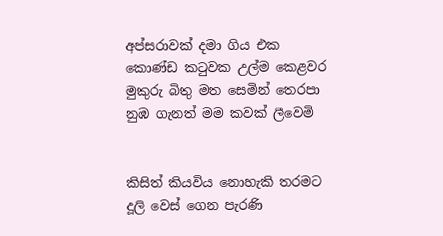අප්සරාවක් දමා ගිය එක
කොණ්ඩ කටුවක උල්ම කෙළවර
මුකුරු බිතු මත සෙමින් තෙරපා
නුඹ ගැනත් මම කවක් ලීවෙමි


කිසිත් කියවිය නොහැකි තරමට
දූලි වෙස් ගෙන පැරණි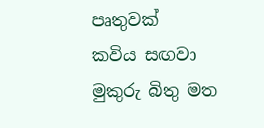පෘතුවක්
කවිය සඟවා මුකුරු බිතු මත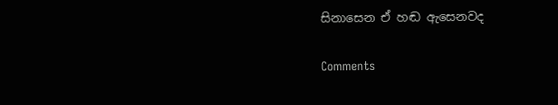සිනාසෙන ඒ හඬ ඇසෙනවද

Comments